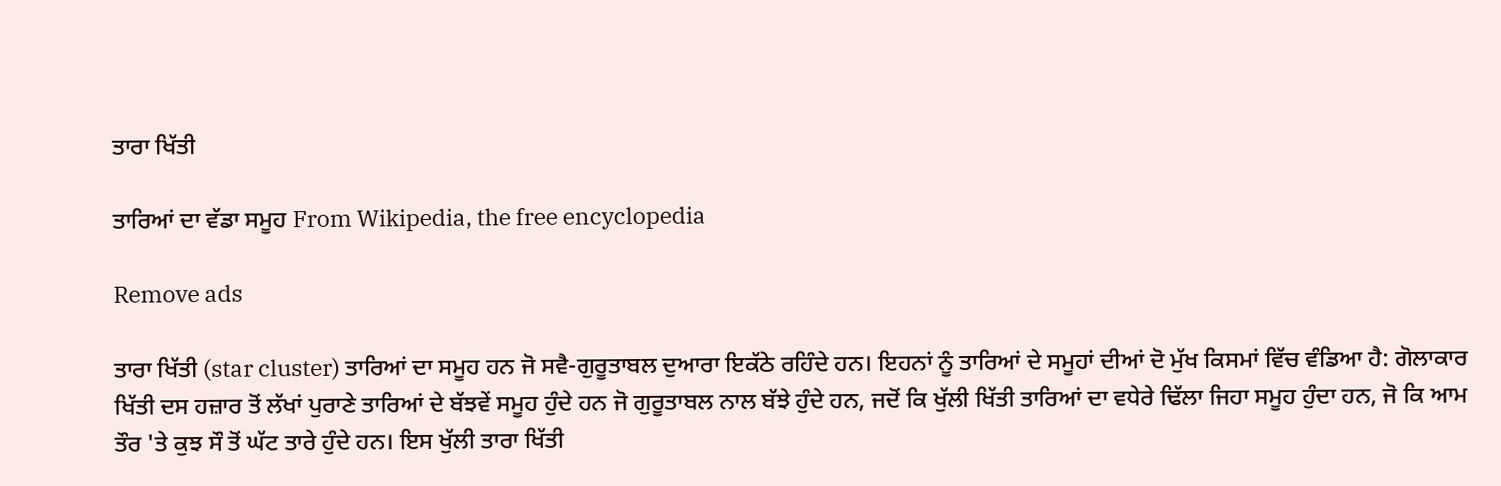ਤਾਰਾ ਖਿੱਤੀ

ਤਾਰਿਆਂ ਦਾ ਵੱਡਾ ਸਮੂਹ From Wikipedia, the free encyclopedia

Remove ads

ਤਾਰਾ ਖਿੱਤੀ (star cluster) ਤਾਰਿਆਂ ਦਾ ਸਮੂਹ ਹਨ ਜੋ ਸਵੈ-ਗੁਰੂਤਾਬਲ ਦੁਆਰਾ ਇਕੱਠੇ ਰਹਿੰਦੇ ਹਨ। ਇਹਨਾਂ ਨੂੰ ਤਾਰਿਆਂ ਦੇ ਸਮੂਹਾਂ ਦੀਆਂ ਦੋ ਮੁੱਖ ਕਿਸਮਾਂ ਵਿੱਚ ਵੰਡਿਆ ਹੈ: ਗੋਲਾਕਾਰ ਖਿੱਤੀ ਦਸ ਹਜ਼ਾਰ ਤੋਂ ਲੱਖਾਂ ਪੁਰਾਣੇ ਤਾਰਿਆਂ ਦੇ ਬੱਝਵੇਂ ਸਮੂਹ ਹੁੰਦੇ ਹਨ ਜੋ ਗੁਰੂਤਾਬਲ ਨਾਲ ਬੱਝੇ ਹੁੰਦੇ ਹਨ, ਜਦੋਂ ਕਿ ਖੁੱਲੀ ਖਿੱਤੀ ਤਾਰਿਆਂ ਦਾ ਵਧੇਰੇ ਢਿੱਲਾ ਜਿਹਾ ਸਮੂਹ ਹੁੰਦਾ ਹਨ, ਜੋ ਕਿ ਆਮ ਤੌਰ 'ਤੇ ਕੁਝ ਸੌ ਤੋਂ ਘੱਟ ਤਾਰੇ ਹੁੰਦੇ ਹਨ। ਇਸ ਖੁੱਲੀ ਤਾਰਾ ਖਿੱਤੀ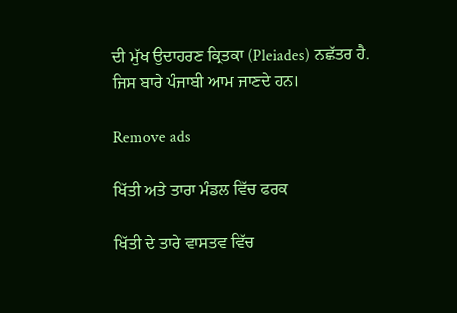ਦੀ ਮੁੱਖ ਉਦਾਹਰਣ ਕ੍ਰਿਤਕਾ (Pleiades) ਨਛੱਤਰ ਹੈ. ਜਿਸ ਬਾਰੇ ਪੰਜਾਬੀ ਆਮ ਜਾਣਦੇ ਹਨ।

Remove ads

ਖਿੱਤੀ ਅਤੇ ਤਾਰਾ ਮੰਡਲ ਵਿੱਚ ਫਰਕ

ਖਿੱਤੀ ਦੇ ਤਾਰੇ ਵਾਸਤਵ ਵਿੱਚ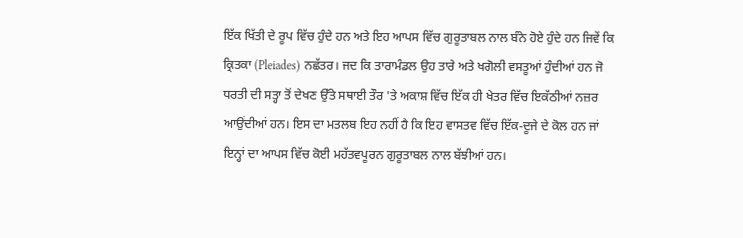ਇੱਕ ਖਿੱਤੀ ਦੇ ਰੂਪ ਵਿੱਚ ਹੁੰਦੇ ਹਨ ਅਤੇ ਇਹ ਆਪਸ ਵਿੱਚ ਗੁਰੂਤਾਬਲ ਨਾਲ ਬੰਨੇ ਹੋਏ ਹੁੰਦੇ ਹਨ ਜਿਵੇਂ ਕਿ ਕ੍ਰਿਤਕਾ (Pleiades) ਨਛੱਤਰ। ਜਦ ਕਿ ਤਾਰਾਮੰਡਲ ਉਹ ਤਾਰੇ ਅਤੇ ਖਗੋਲੀ ਵਸਤੂਆਂ ਹੁੰਦੀਆਂ ਹਨ ਜੋ ਧਰਤੀ ਦੀ ਸਤ੍ਹਾ ਤੋਂ ਦੇਖਣ ਉੱਤੇ ਸਥਾਈ ਤੌਰ 'ਤੇ ਅਕਾਸ਼ ਵਿੱਚ ਇੱਕ ਹੀ ਖੇਤਰ ਵਿੱਚ ਇਕੱਠੀਆਂ ਨਜ਼ਰ ਆਉਂਦੀਆਂ ਹਨ। ਇਸ ਦਾ ਮਤਲਬ ਇਹ ਨਹੀਂ ਹੈ ਕਿ ਇਹ ਵਾਸਤਵ ਵਿੱਚ ਇੱਕ-ਦੂਜੇ ਦੇ ਕੋਲ ਹਨ ਜਾਂ ਇਨ੍ਹਾਂ ਦਾ ਆਪਸ ਵਿੱਚ ਕੋਈ ਮਹੱਤਵਪੂਰਨ ਗੁਰੂਤਾਬਲ ਨਾਲ ਬੱਝੀਆਂ ਹਨ।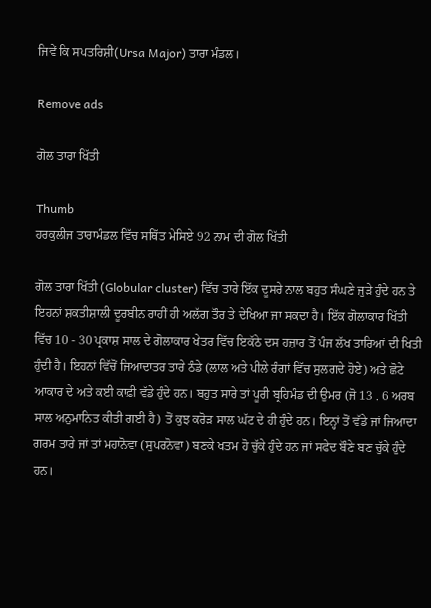ਜਿਵੇਂ ਕਿ ਸਪਤਰਿਸ਼ੀ(Ursa Major) ਤਾਰਾ ਮੰਡਲ।

Remove ads

ਗੋਲ ਤਾਰਾ ਖਿੱਤੀ

Thumb
ਹਰਕੁਲੀਜ ਤਾਰਾਮੰਡਲ ਵਿੱਚ ਸਥਿੱਤ ਮੇਸਿਏ 92 ਨਾਮ ਦੀ ਗੋਲ ਖਿੱਤੀ

ਗੋਲ ਤਾਰਾ ਖਿੱਤੀ (Globular cluster) ਵਿੱਚ ਤਾਰੇ ਇੱਕ ਦੂਸਰੇ ਨਾਲ ਬਹੁਤ ਸੰਘਣੇ ਜੁੜੇ ਹੁੰਦੇ ਹਨ ਤੇ ਇਹਨਾਂ ਸ਼ਕਤੀਸ਼ਾਲੀ ਦੂਰਬੀਨ ਰਾਹੀਂ ਹੀ ਅਲੱਗ ਤੌਰ ਤੇ ਦੇਖਿਆ ਜਾ ਸਕਦਾ ਹੈ। ਇੱਕ ਗੋਲਾਕਾਰ ਖਿੱਤੀ ਵਿੱਚ 10 - 30 ਪ੍ਰਕਾਸ਼ ਸਾਲ ਦੇ ਗੋਲਾਕਾਰ ਖੇਤਰ ਵਿੱਚ ਇਕੱਠੇ ਦਸ ਹਜ਼ਾਰ ਤੋਂ ਪੰਜ ਲੱਖ ਤਾਰਿਆਂ ਦੀ ਖਿਤੀ ਹੁੰਦੀ ਹੈ। ਇਹਨਾਂ ਵਿੱਚੋਂ ਜਿਆਦਾਤਰ ਤਾਰੇ ਠੰਡੇ (ਲਾਲ ਅਤੇ ਪੀਲੇ ਰੰਗਾਂ ਵਿੱਚ ਸੁਲਗਦੇ ਹੋਏ) ਅਤੇ ਛੋਟੇ ਆਕਾਰ ਦੇ ਅਤੇ ਕਈ ਕਾਫ਼ੀ ਵੱਡੇ ਹੁੰਦੇ ਹਨ। ਬਹੁਤ ਸਾਰੇ ਤਾਂ ਪੂਰੀ ਬ੍ਰਹਿਮੰਡ ਦੀ ਉਮਰ (ਜੋ 13 . 6 ਅਰਬ ਸਾਲ ਅਨੁਮਾਨਿਤ ਕੀਤੀ ਗਈ ਹੈ) ਤੋਂ ਕੁਝ ਕਰੋੜ ਸਾਲ ਘੱਟ ਦੇ ਹੀ ਹੁੰਦੇ ਹਨ। ਇਨ੍ਹਾਂ ਤੋਂ ਵੱਡੇ ਜਾਂ ਜਿਆਦਾ ਗਰਮ ਤਾਰੇ ਜਾਂ ਤਾਂ ਮਹਾਨੋਵਾ (ਸੁਪਰਨੋਵਾ) ਬਣਕੇ ਖਤਮ ਹੋ ਚੁੱਕੇ ਹੁੰਦੇ ਹਨ ਜਾਂ ਸਫੇਦ ਬੌਣੇ ਬਣ ਚੁੱਕੇ ਹੁੰਦੇ ਹਨ।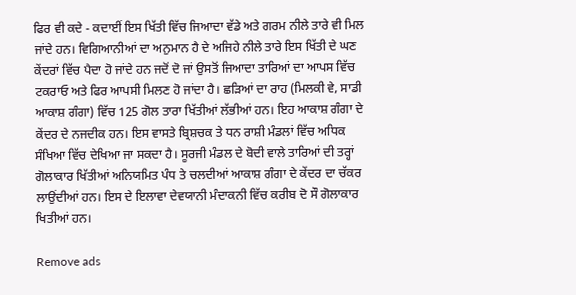ਫਿਰ ਵੀ ਕਦੇ - ਕਦਾਈਂ ਇਸ ਖਿੱਤੀ ਵਿੱਚ ਜਿਆਦਾ ਵੱਡੇ ਅਤੇ ਗਰਮ ਨੀਲੇ ਤਾਰੇ ਵੀ ਮਿਲ ਜਾਂਦੇ ਹਨ। ਵਿਗਿਆਨੀਆਂ ਦਾ ਅਨੁਮਾਨ ਹੈ ਦੇ ਅਜਿਹੇ ਨੀਲੇ ਤਾਰੇ ਇਸ ਖਿੱਤੀ ਦੇ ਘਣ ਕੇਂਦਰਾਂ ਵਿੱਚ ਪੈਦਾ ਹੋ ਜਾਂਦੇ ਹਨ ਜਦੋਂ ਦੋ ਜਾਂ ਉਸਤੋਂ ਜਿਆਦਾ ਤਾਰਿਆਂ ਦਾ ਆਪਸ ਵਿੱਚ ਟਕਰਾਓ ਅਤੇ ਫਿਰ ਆਪਸੀ ਮਿਲਣ ਹੋ ਜਾਂਦਾ ਹੈ। ਛੜਿਆਂ ਦਾ ਰਾਹ (ਮਿਲਕੀ ਵੇ, ਸਾਡੀ ਆਕਾਸ਼ ਗੰਗਾ) ਵਿੱਚ 125 ਗੋਲ ਤਾਰਾ ਖਿੱਤੀਆਂ ਲੱਭੀਆਂ ਹਨ। ਇਹ ਆਕਾਸ਼ ਗੰਗਾ ਦੇ ਕੇਂਦਰ ਦੇ ਨਜਦੀਕ ਹਨ। ਇਸ ਵਾਸਤੇ ਬ੍ਰਿਸ਼ਚਕ ਤੇ ਧਨ ਰਾਸ਼ੀ ਮੰਡਲਾਂ ਵਿੱਚ ਅਧਿਕ ਸੰਖਿਆ ਵਿੱਚ ਦੇਖਿਆ ਜਾ ਸਕਦਾ ਹੈ। ਸੂਰਜੀ ਮੰਡਲ ਦੇ ਬੋਦੀ ਵਾਲੇ ਤਾਰਿਆਂ ਦੀ ਤਰ੍ਹਾਂ ਗੋਲਾਕਾਰ ਖਿੱਤੀਆਂ ਅਨਿਯਮਿਤ ਪੰਧ ਤੇ ਚਲਦੀਆਂ ਆਕਾਸ਼ ਗੰਗਾ ਦੇ ਕੇਂਦਰ ਦਾ ਚੱਕਰ ਲਾਉਂਦੀਆਂ ਹਨ। ਇਸ ਦੇ ਇਲਾਵਾ ਦੇਵਯਾਨੀ ਮੰਦਾਕਨੀ ਵਿੱਚ ਕਰੀਬ ਦੋ ਸੌ ਗੋਲਾਕਾਰ ਖਿਤੀਆਂ ਹਨ।

Remove ads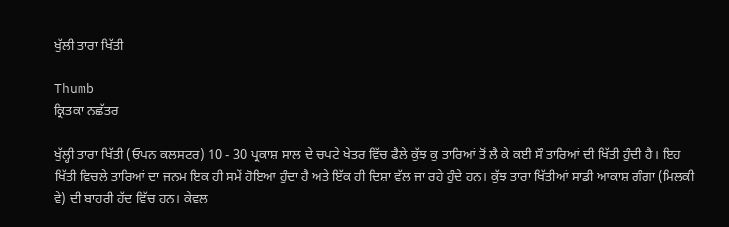ਖੁੱਲੀ ਤਾਰਾ ਖਿੱਤੀ

Thumb
ਕ੍ਰਿਤਕਾ ਨਛੱਤਰ

ਖੁੱਲ੍ਹੀ ਤਾਰਾ ਖਿੱਤੀ (ਓਪਨ ਕਲਸਟਰ) 10 - 30 ਪ੍ਰਕਾਸ਼ ਸਾਲ ਦੇ ਚਪਟੇ ਖੇਤਰ ਵਿੱਚ ਫੈਲੇ ਕੁੱਝ ਕੁ ਤਾਰਿਆਂ ਤੋਂ ਲੈ ਕੇ ਕਈ ਸੌ ਤਾਰਿਆਂ ਦੀ ਖਿੱਤੀ ਹੁੰਦੀ ਹੈ। ਇਹ ਖਿੱਤੀ ਵਿਚਲੇ ਤਾਰਿਆਂ ਦਾ ਜਨਮ ਇਕ ਹੀ ਸਮੇਂ ਹੋਇਆ ਹੁੰਦਾ ਹੈ ਅਤੇ ਇੱਕ ਹੀ ਦਿਸ਼ਾ ਵੱਲ ਜਾ ਰਹੇ ਹੁੰਦੇ ਹਨ। ਕੁੱਝ ਤਾਰਾ ਖਿੱਤੀਆਂ ਸਾਡੀ ਆਕਾਸ਼ ਗੰਗਾ (ਮਿਲਕੀ ਵੇ) ਦੀ ਬਾਹਰੀ ਹੱਦ ਵਿੱਚ ਹਨ। ਕੇਵਲ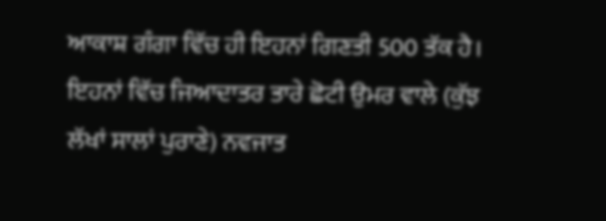ਆਕਾਸ਼ ਗੰਗਾ ਵਿੱਚ ਹੀ ਇਹਨਾਂ ਗਿਣਤੀ 500 ਤੱਕ ਹੈ। ਇਹਨਾਂ ਵਿੱਚ ਜਿਆਦਾਤਰ ਤਾਰੇ ਛੋਟੀ ਉਮਰ ਵਾਲੇ (ਕੁੱਝ ਲੱਖਾਂ ਸਾਲਾਂ ਪੁਰਾਣੇ) ਨਵਜਾਤ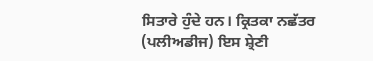ਸਿਤਾਰੇ ਹੁੰਦੇ ਹਨ। ਕ੍ਰਿਤਕਾ ਨਛੱਤਰ (ਪਲੀਅਡੀਜ) ਇਸ ਸ਼੍ਰੇਣੀ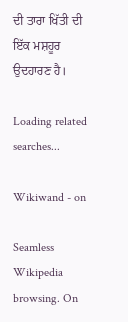ਦੀ ਤਾਰਾ ਖਿੱਤੀ ਦੀ ਇੱਕ ਮਸ਼ਹੂਰ ਉਦਹਾਰਣ ਹੈ।

Loading related searches...

Wikiwand - on

Seamless Wikipedia browsing. On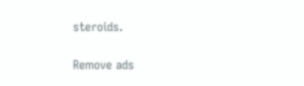steroids.

Remove ads